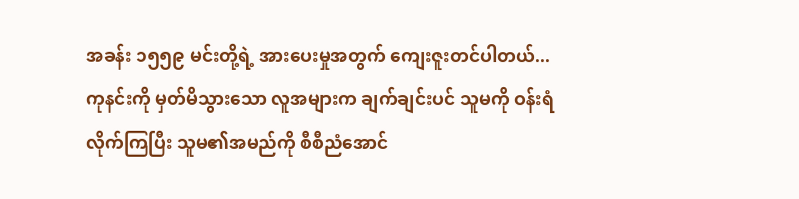အခန်း ၁၅၅၉ မင်းတို့ရဲ့ အားပေးမှုအတွက် ကျေးဇူးတင်ပါတယ်...
ကုနင်းကို မှတ်မိသွားသော လူအများက ချက်ချင်းပင် သူမကို ဝန်းရံ လိုက်ကြပြီး သူမ၏အမည်ကို စီစီညံအောင်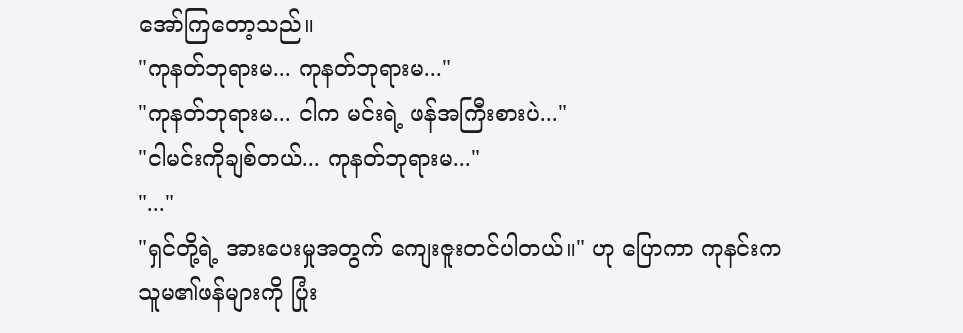အော်ကြတော့သည်။
"ကုနတ်ဘုရားမ... ကုနတ်ဘုရားမ..."
"ကုနတ်ဘုရားမ... ငါက မင်းရဲ့ ဖန်အကြီးစားပဲ..."
"ငါမင်းကိုချစ်တယ်... ကုနတ်ဘုရားမ..."
"..."
"ရှင်တို့ရဲ့ အားပေးမှုအတွက် ကျေးဇူးတင်ပါတယ်။" ဟု ပြောကာ ကုနင်းက သူမ၏ဖန်များကို ပြုံး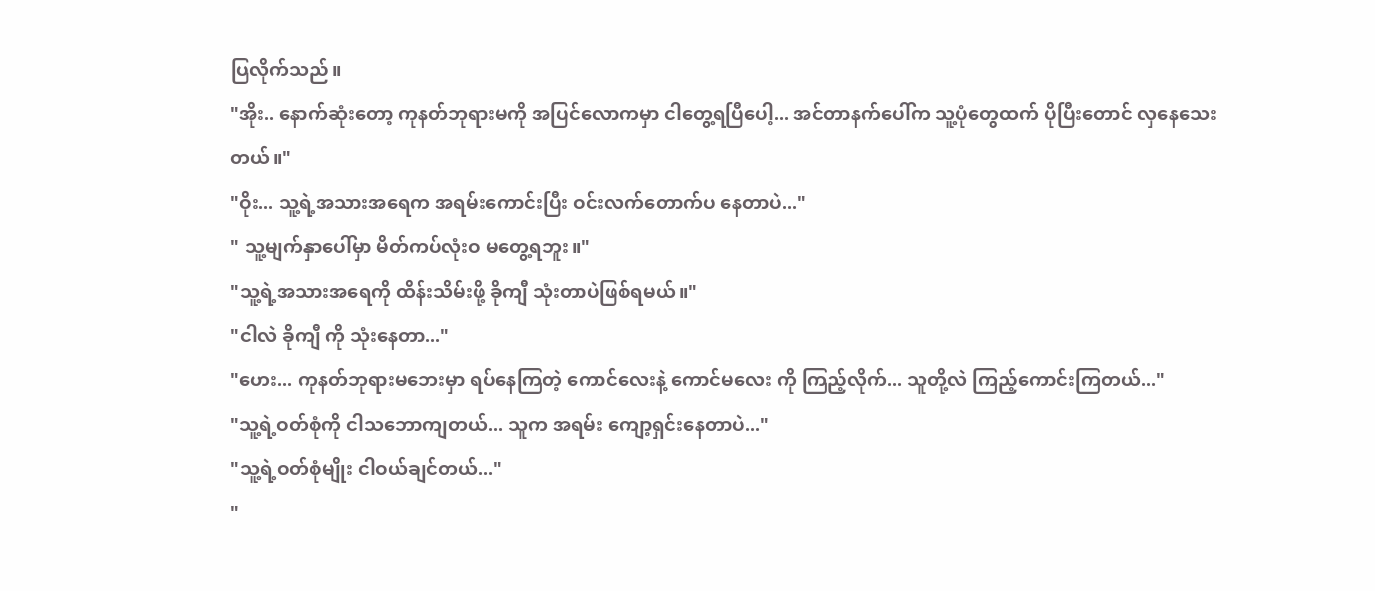ပြလိုက်သည်။
"အိုး.. နောက်ဆုံးတော့ ကုနတ်ဘုရားမကို အပြင်လောကမှာ ငါတွေ့ရပြီပေါ့... အင်တာနက်ပေါ်က သူ့ပုံတွေထက် ပိုပြီးတောင် လှနေသေးတယ်။"
"ဝိုး... သူ့ရဲ့အသားအရေက အရမ်းကောင်းပြီး ဝင်းလက်တောက်ပ နေတာပဲ..."
" သူ့မျက်နှာပေါ်မှာ မိတ်ကပ်လုံးဝ မတွေ့ရဘူး။"
"သူ့ရဲ့အသားအရေကို ထိန်းသိမ်းဖို့ ခိုကျီ သုံးတာပဲဖြစ်ရမယ်။"
"ငါလဲ ခိုကျီ ကို သုံးနေတာ..."
"ဟေး... ကုနတ်ဘုရားမဘေးမှာ ရပ်နေကြတဲ့ ကောင်လေးနဲ့ ကောင်မလေး ကို ကြည့်လိုက်... သူတို့လဲ ကြည့်ကောင်းကြတယ်..."
"သူ့ရဲ့ဝတ်စုံကို ငါသဘောကျတယ်... သူက အရမ်း ကျော့ရှင်းနေတာပဲ..."
"သူ့ရဲ့ဝတ်စုံမျိုး ငါဝယ်ချင်တယ်..."
"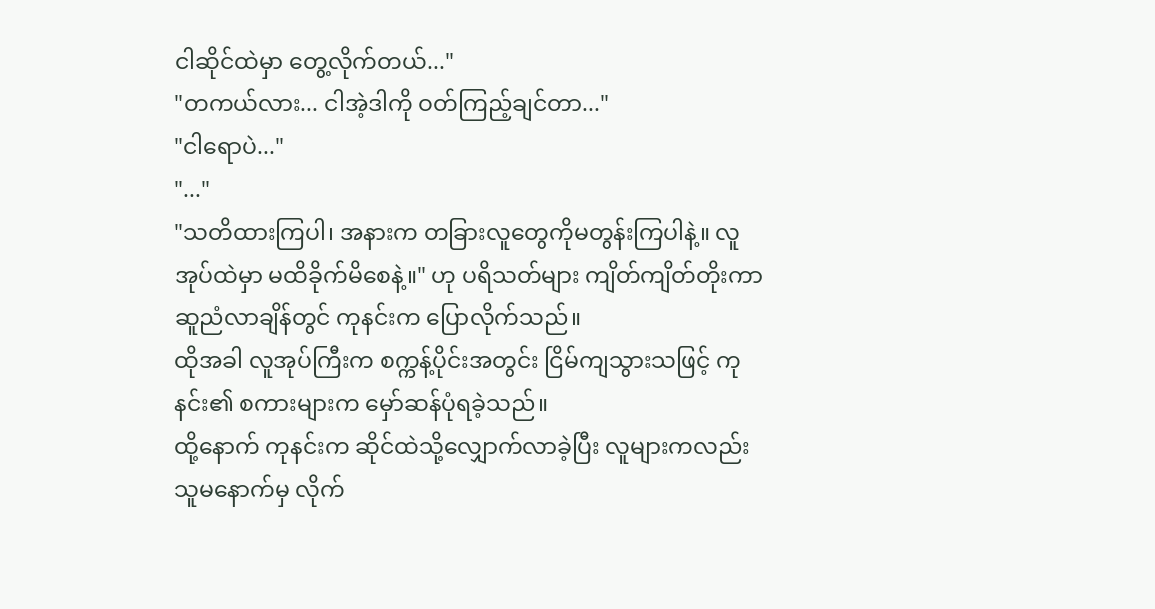ငါဆိုင်ထဲမှာ တွေ့လိုက်တယ်..."
"တကယ်လား... ငါအဲ့ဒါကို ဝတ်ကြည့်ချင်တာ..."
"ငါရောပဲ..."
"..."
"သတိထားကြပါ၊ အနားက တခြားလူတွေကိုမတွန်းကြပါနဲ့။ လူအုပ်ထဲမှာ မထိခိုက်မိစေနဲ့။" ဟု ပရိသတ်များ ကျိတ်ကျိတ်တိုးကာ ဆူညံလာချိန်တွင် ကုနင်းက ပြောလိုက်သည်။
ထိုအခါ လူအုပ်ကြီးက စက္ကန့်ပိုင်းအတွင်း ငြိမ်ကျသွားသဖြင့် ကုနင်း၏ စကားများက မှော်ဆန်ပုံရခဲ့သည်။
ထို့နောက် ကုနင်းက ဆိုင်ထဲသို့လျှောက်လာခဲ့ပြီး လူများကလည်း သူမနောက်မှ လိုက်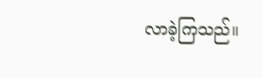လာခဲ့ကြသည်။